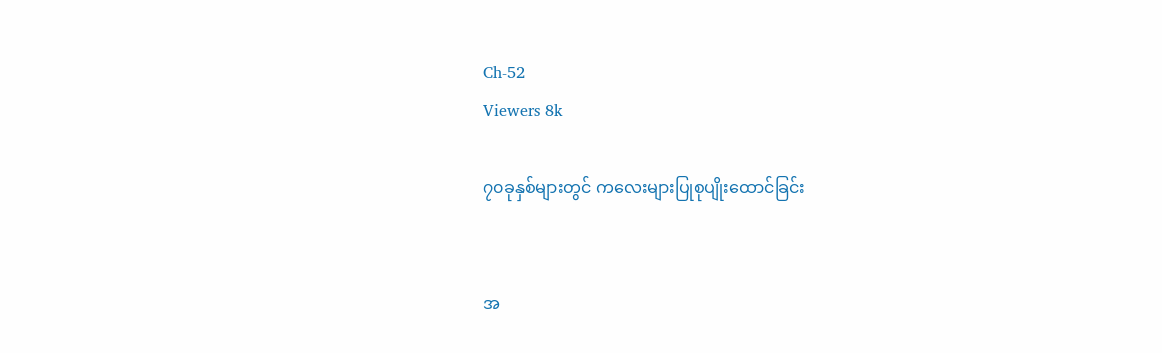Ch-52
Viewers 8k

၇၀ခုနှစ်များတွင် ကလေးများပြုစုပျိုးထောင်ခြင်း


အ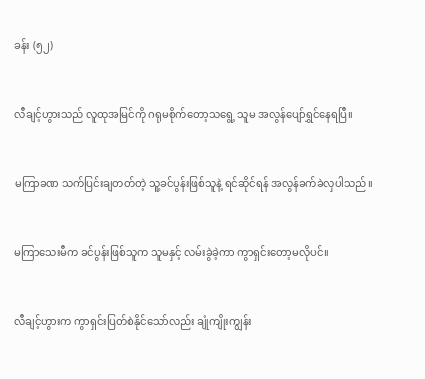ခန်း (၅၂)


လီချင့်ဟွားသည် လူထုအမြင်ကို ဂရုမစိုက်တော့သရွေ့ သူမ အလွန်ပျော်ရွှင်နေရပြီ။


မကြာခဏ သက်ပြင်းချတတ်တဲ့ သူ့ခင်ပွန်းဖြစ်သူနဲ့ ရင်ဆိုင်ရန် အလွန်ခက်ခဲလှပါသည်။


မကြာသေးမီက ခင်ပွန်းဖြစ်သူက သူမနှင့် လမ်းခွဲခဲ့ကာ ကွာရှင်းတော့မလိုပင်။


လီချင့်ဟွားက ကွာရှင်းပြတ်စဲနိုင်သော်လည်း ချုံကျိုးကျွန်း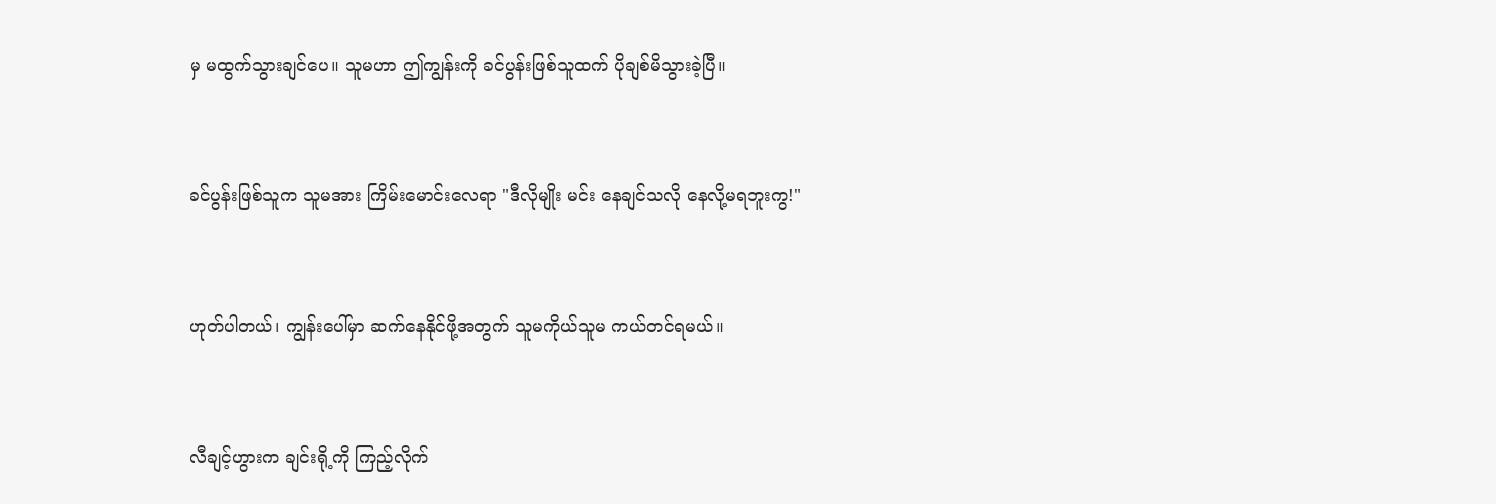မှ မထွက်သွားချင်ပေ။ သူမဟာ ဤကျွန်းကို ခင်ပွန်းဖြစ်သူထက် ပိုချစ်မိသွားခဲ့ပြီ။


ခင်ပွန်းဖြစ်သူက သူမအား ကြိမ်းမောင်းလေရာ "ဒီလိုမျိုး မင်း နေချင်သလို နေလို့မရဘူးကွ!"


ဟုတ်ပါတယ်၊ ကျွန်းပေါ်မှာ ဆက်နေနိုင်ဖို့အတွက် သူမကိုယ်သူမ ကယ်တင်ရမယ်။


လီချင့်ဟွားက ချင်းရို့ကို ကြည့်လိုက်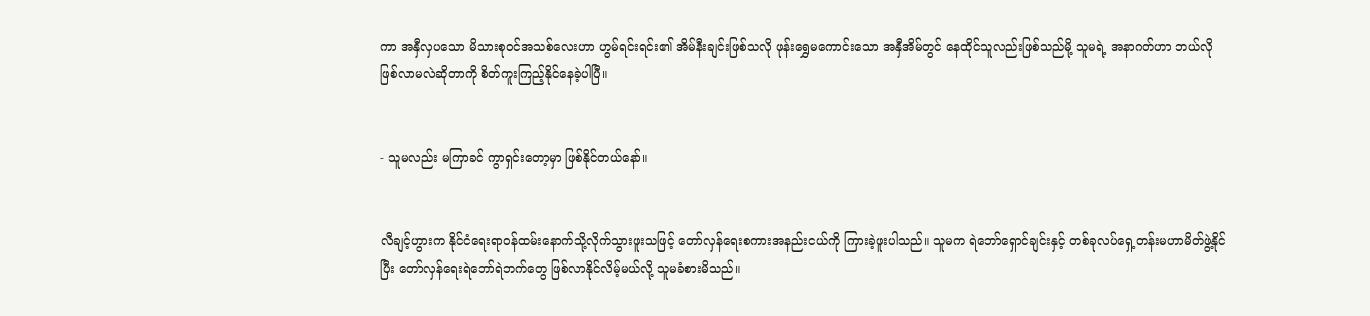ကာ အနှီလှပသော မိသားစုဝင်အသစ်လေးဟာ ဟွမ်ရင်းရင်း၏ အိမ်နီးချင်းဖြစ်သလို ဖုန်းရွှေမကောင်းသော အနှီအိမ်တွင် နေထိုင်သူလည်းဖြစ်သည်မို့ သူမရဲ့ အနာဂတ်ဟာ ဘယ်လိုဖြစ်လာမလဲဆိုတာကို စိတ်ကူးကြည့်နိုင်နေခဲ့ပါပြီ။


- သူမလည်း မကြာခင် ကွာရှင်းတော့မှာ ဖြစ်နိုင်တယ်နော်။


လီချင့်ဟွားက နိုင်ငံရေးရာဝန်ထမ်းနောက်သို့လိုက်သွားဖူးသဖြင့် တော်လှန်ရေးစကားအနည်းငယ်ကို ကြားခဲ့ဖူးပါသည်။ သူမက ရဲဘော်ရှောင်ချင်းနှင့် တစ်ခုလပ်ရှေ့တန်းမဟာမိတ်ဖွဲ့နိုင်ပြီး တော်လှန်ရေးရဲဘော်ရဲဘက်တွေ ဖြစ်လာနိုင်လိမ့်မယ်လို့ သူမခံစားမိသည်။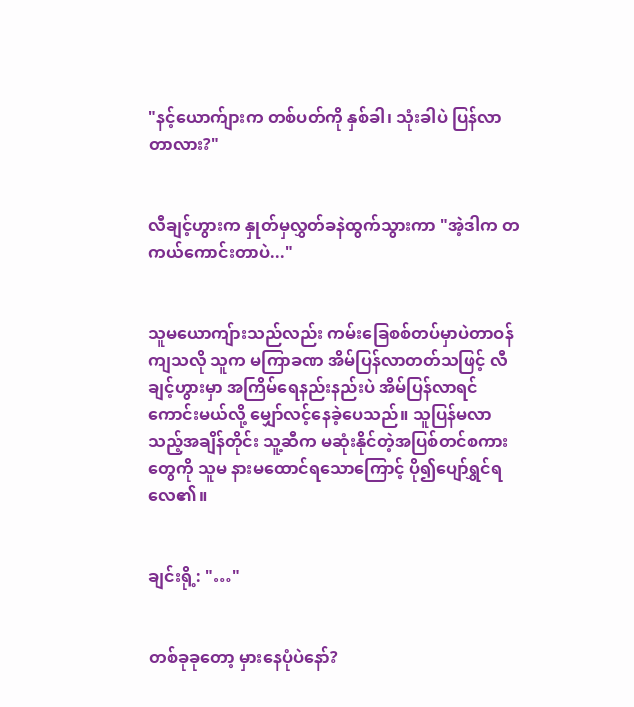"နင့်ယောက်ျားက တစ်ပတ်ကို နှစ်ခါ၊ သုံးခါပဲ ပြန်လာတာလား?"


လီချင့်ဟွားက နှုတ်မှလွှတ်ခနဲထွက်သွားကာ "အဲ့ဒါက တကယ်ကောင်းတာပဲ..."


သူမယောကျ်ားသည်လည်း ကမ်းခြေစစ်တပ်မှာပဲတာဝန်ကျသလို သူက မကြာခဏ အိမ်ပြန်လာတတ်သဖြင့် လီချင့်ဟွားမှာ အကြိမ်ရေနည်းနည်းပဲ အိမ်ပြန်လာရင်ကောင်းမယ်လို့ မျှော်လင့်နေခဲ့ပေသည်။ သူပြန်မလာသည့်အချိန်တိုင်း သူ့ဆီက မဆုံးနိုင်တဲ့အပြစ်တင်စကားတွေကို သူမ နားမထောင်ရသောကြောင့် ပို၍ပျော်ရွှင်ရလေ၏။


ချင်းရို့: "…"


တစ်ခုခုတော့ မှားနေပုံပဲနော်?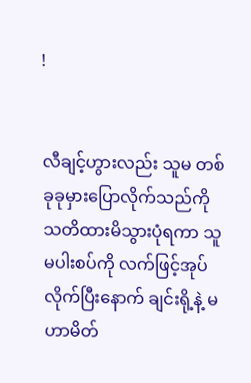!


လီချင့်ဟွားလည်း သူမ တစ်ခုခုမှားပြောလိုက်သည်ကို သတိထားမိသွားပုံရကာ သူမပါးစပ်ကို လက်ဖြင့်အုပ်လိုက်ပြီးနောက် ချင်းရို့နဲ့ မဟာမိတ်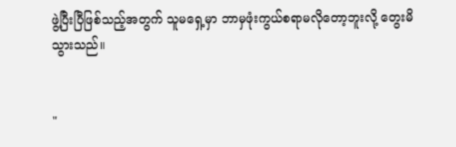ဖွဲ့ပြီးပြီဖြစ်သည့်အတွက် သူမရှေ့မှာ ဘာမှဖုံးကွယ်စရာမလိုတော့ဘူးလို့ တွေးမိသွားသည်။


"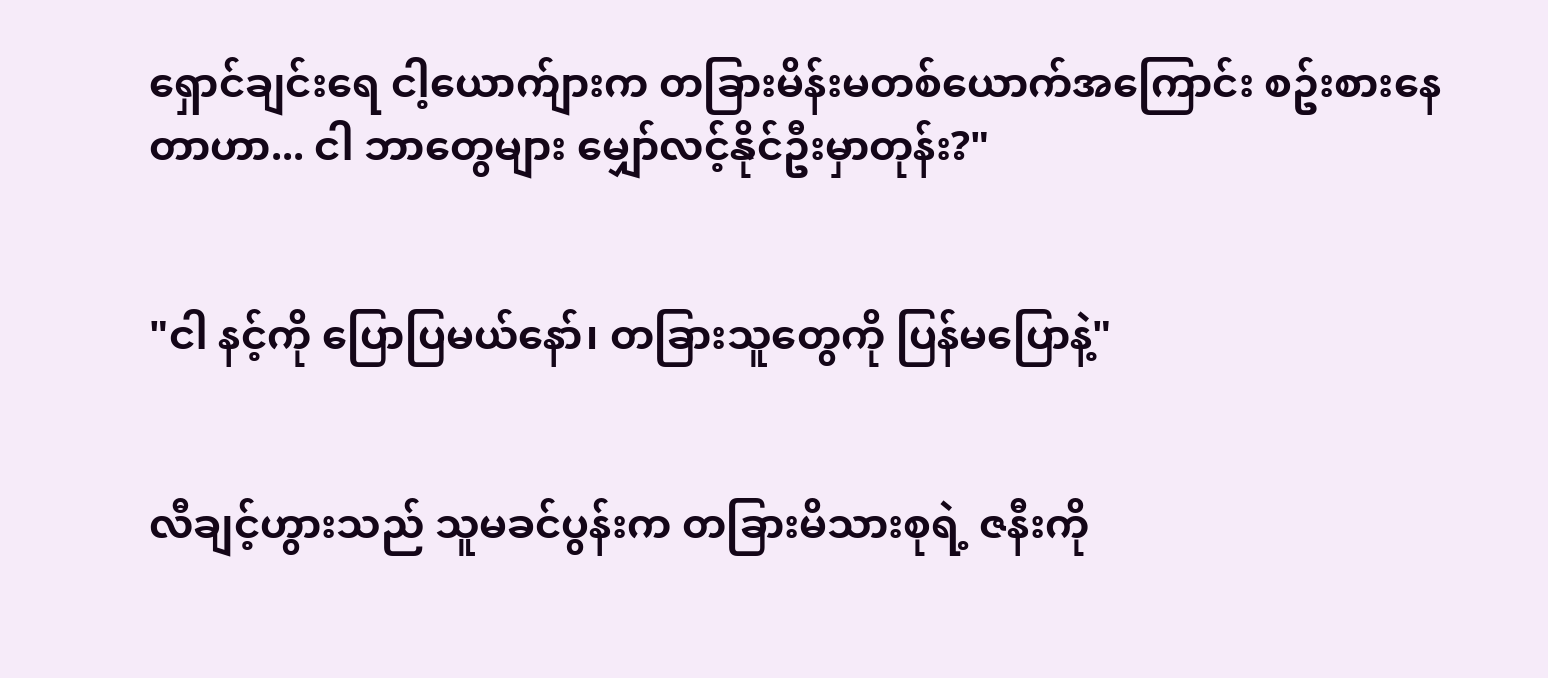ရှောင်ချင်းရေ ငါ့ယောက်ျားက တခြားမိန်းမတစ်ယောက်အကြောင်း စဥ်းစားနေတာဟာ... ငါ ဘာတွေများ မျှော်လင့်နိုင်ဦးမှာတုန်း?"


"ငါ နင့်ကို ပြောပြမယ်နော်၊ တခြားသူတွေကို ပြန်မပြောနဲ့"


လီချင့်ဟွားသည် သူမခင်ပွန်းက တခြားမိသားစုရဲ့ ဇနီးကို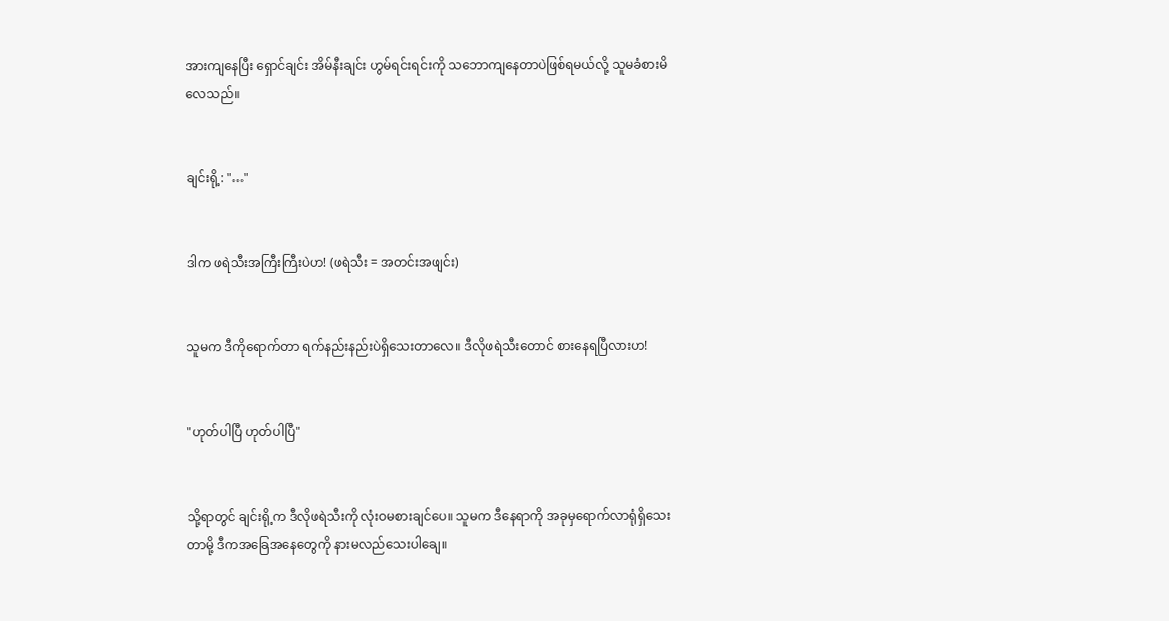အားကျနေပြီး ရှောင်ချင်း အိမ်နီးချင်း ဟွမ်ရင်းရင်းကို သဘောကျနေတာပဲဖြစ်ရမယ်လို့ သူမခံစားမိလေသည်။


ချင်းရို့: "…"


ဒါက ဖရဲသီးအကြီးကြီးပဲဟ! (ဖရဲသီး = အတင်းအဖျင်း)


သူမက ဒီကိုရောက်တာ ရက်နည်းနည်းပဲရှိသေးတာလေ။ ဒီလိုဖရဲသီးတောင် စားနေရပြီလားဟ!


"ဟုတ်ပါပြီ ဟုတ်ပါပြီ"


သို့ရာတွင် ချင်းရို့က ဒီလိုဖရဲသီးကို လုံးဝမစားချင်ပေ။ သူမက ဒီနေရာကို အခုမှရောက်လာရုံရှိသေးတာမို့ ဒီကအခြေအနေတွေကို နားမလည်သေးပါချေ။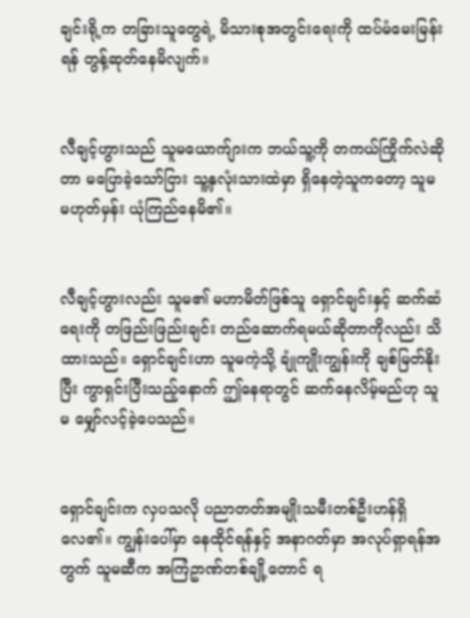ချင်းရို့က တခြားသူတွေရဲ့ မိသားစုအတွင်းရေးကို ထပ်မံမေးမြန်းရန် တွန့်ဆုတ်နေမိလျက်။


လီချင့်ဟွားသည် သူမယောက်ျားက ဘယ်သူ့ကို တကယ်ကြိုက်လဲဆိုတာ မပြောခဲ့သော်ငြား သူ့နှလုံးသားထဲမှာ ရှိနေတဲ့သူကတော့ သူမ မဟုတ်မှန်း ယုံကြည်နေမိ၏။


လီချင့်ဟွားလည်း သူမ၏ မဟာမိတ်ဖြစ်သူ ရှောင်ချင်းနှင့် ဆက်ဆံရေးကို တဖြည်းဖြည်းချင်း တည်ဆောက်ရမယ်ဆိုတာကိုလည်း သိထားသည်။ ရှောင်ချင်းဟာ သူမကဲ့သို့ ချုံကျိုးကျွန်းကို ချစ်မြတ်နိုးပြီး ကွာရှင်းပြီးသည့်နောက် ဤနေရာတွင် ဆက်နေလိမ့်မည်ဟု သူမ မျှော်လင့်ခဲ့ပေသည်။


ရှောင်ချင်းက လှပသလို ပညာတတ်အမျိုးသမီးတစ်ဦးဟန်ရှိလေ၏။ ကျွန်းပေါ်မှာ နေထိုင်ရန်နှင့် အနာဂတ်မှာ အလုပ်ရှာရန်အတွက် သူမဆီက အကြံဥာဏ်တစ်ချို့တောင် ရ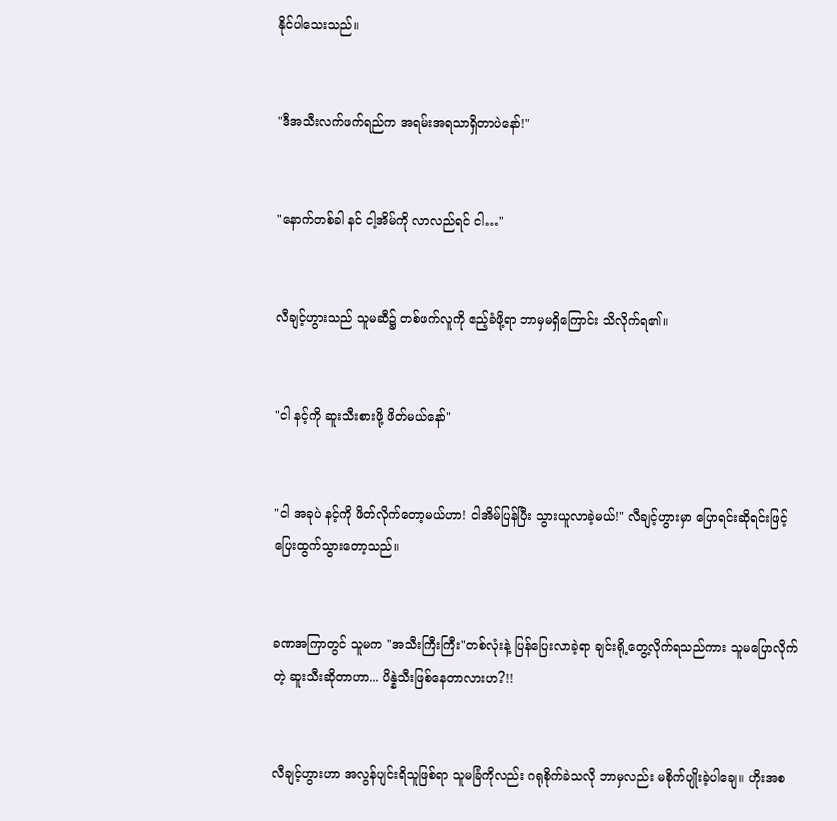နိုင်ပါသေးသည်။


"ဒီအသီးလက်ဖက်ရည်က အရမ်းအရသာရှိတာပဲနော်!"


"နောက်တစ်ခါ နင် ငါ့အိမ်ကို လာလည်ရင် ငါ…"


လီချင့်ဟွားသည် သူမဆီ၌ တစ်ဖက်လူကို ဧည့်ခံဖို့ရာ ဘာမှမရှိကြောင်း သိလိုက်ရ၏။


"ငါ နင့်ကို ဆူးသီးစားဖို့ ဖိတ်မယ်နော်"


"ငါ အခုပဲ နင့်ကို ဖိတ်လိုက်တော့မယ်ဟာ! ငါအိမ်ပြန်ပြီး သွားယူလာခဲ့မယ်!" လီချင့်ဟွားမှာ ပြောရင်းဆိုရင်းဖြင့် ပြေးထွက်သွားတော့သည်။


ခဏအကြာတွင် သူမက "အသီးကြီးကြီး"တစ်လုံးနဲ့ ပြန်ပြေးလာခဲ့ရာ ချင်းရို့တွေ့လိုက်ရသည်ကား သူမပြောလိုက်တဲ့ ဆူးသီးဆိုတာဟာ... ပိန္နဲသီးဖြစ်နေတာလားဟ?!!


လီချင့်ဟွားဟာ အလွန်ပျင်းရိသူဖြစ်ရာ သူမခြံကိုလည်း ဂရုစိုက်ခဲသလို ဘာမှလည်း မစိုက်ပျိုးခဲ့ပါချေ။ ဟိုးအစ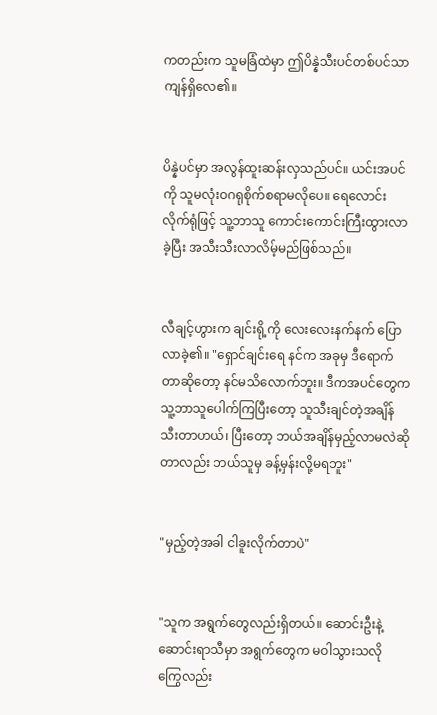ကတည်းက သူမခြံထဲမှာ ဤပိန္နဲသီးပင်တစ်ပင်သာ ကျန်ရှိလေ၏။


ပိန္နဲပင်မှာ အလွန်ထူးဆန်းလှသည်ပင်။ ယင်းအပင်ကို သူမလုံးဝဂရုစိုက်စရာမလိုပေ။ ရေလောင်းလိုက်ရုံဖြင့် သူ့ဘာသူ ကောင်းကောင်းကြီးထွားလာခဲ့ပြီး အသီးသီးလာလိမ့်မည်ဖြစ်သည်။


လီချင့်ဟွားက ချင်းရို့ကို လေးလေးနက်နက် ပြောလာခဲ့၏။ "ရှောင်ချင်းရေ နင်က အခုမှ ဒီရောက်တာဆိုတော့ နင်မသိလောက်ဘူး။ ဒီကအပင်တွေက သူ့ဘာသူပေါက်ကြပြီးတော့ သူသီးချင်တဲ့အချိန်သီးတာဟယ်၊ ပြီးတော့ ဘယ်အချိန်မှည့်လာမလဲဆိုတာလည်း ဘယ်သူမှ ခန့်မှန်းလို့မရဘူး"


"မှည့်တဲ့အခါ ငါခူးလိုက်တာပဲ"


"သူက အရွက်တွေလည်းရှိတယ်။ ဆောင်းဦးနဲ့ ဆောင်းရာသီမှာ အရွက်တွေက မဝါသွားသလို ကြွေလည်း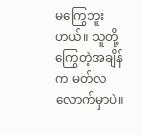မကြွေဘူးဟယ်။ သူတို့ကြွေတဲ့အချိန်က မတ်လလောက်မှာပဲ။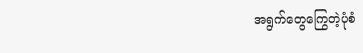အရွက်တွေကြွေတဲ့ပုံစံ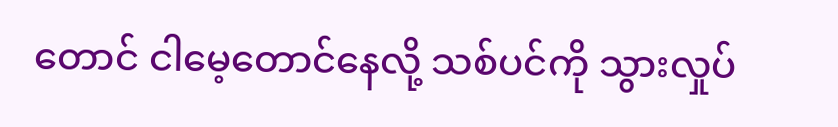တောင် ငါမေ့တောင်နေလို့ သစ်ပင်ကို သွားလှုပ်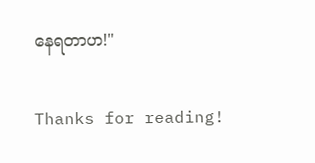နေရတာဟ!"


Thanks for reading!